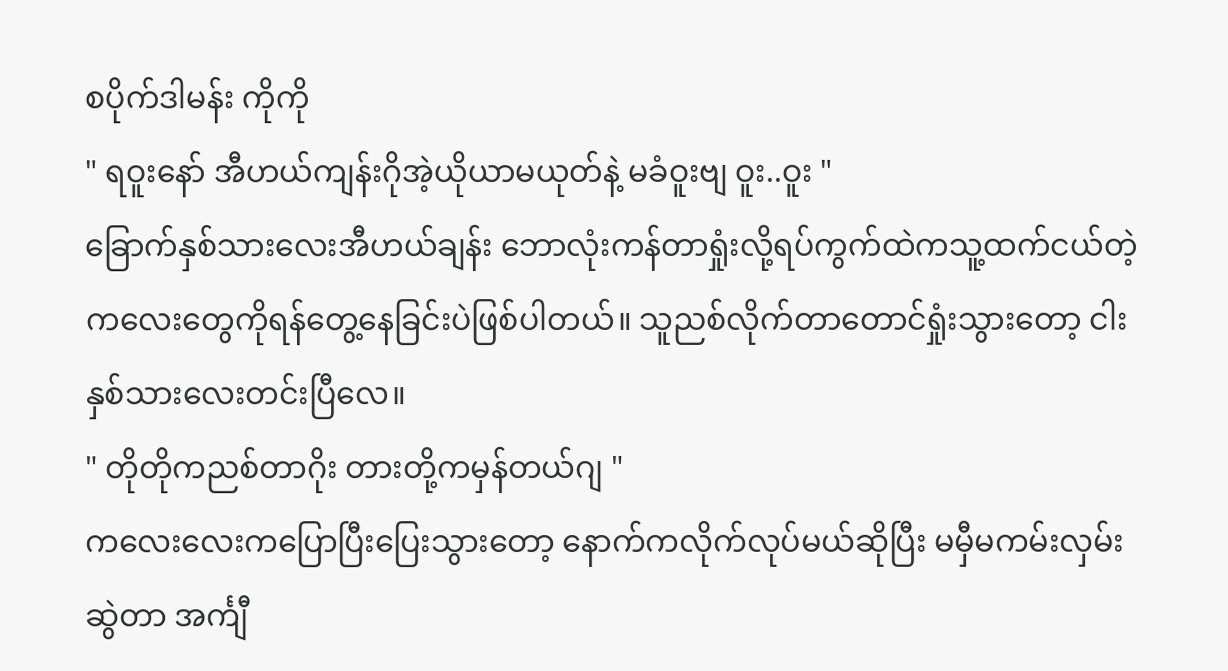စပိုက်ဒါမန်း ကိုကို
" ရဝူးနော် အီဟယ်ကျန်းဂိုအဲ့ယိုယာမယုတ်နဲ့ မခံဝူးဗျ ဝူး..ဝူး "
ခြောက်နှစ်သားလေးအီဟယ်ချန်း ဘောလုံးကန်တာရှုံးလို့ရပ်ကွက်ထဲကသူ့ထက်ငယ်တဲ့ကလေးတွေကိုရန်တွေ့နေခြင်းပဲဖြစ်ပါတယ်။ သူညစ်လိုက်တာတောင်ရှုံးသွားတော့ ငါးနှစ်သားလေးတင်းပြီလေ။
" တိုတိုကညစ်တာဂိုး တားတို့ကမှန်တယ်ဂျ "
ကလေးလေးကပြောပြီးပြေးသွားတော့ နောက်ကလိုက်လုပ်မယ်ဆိုပြီး မမှီမကမ်းလှမ်းဆွဲတာ အင်္ကျီ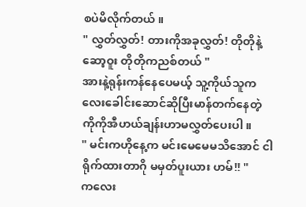စပဲမိလိုက်တယ်။
" လွှတ်လွှတ်! တားကိုအခုလွှတ်! တိုတိုနဲ့ဆော့ဝူး တိုတိုကညစ်တယ် "
အားနဲ့ရုန်းကန်နေပေမယ့် သူ့ကိုယ်သူကလေးခေါင်းဆောင်ဆိုပြီးမာန်တက်နေတဲ့ ကိုကိုအီဟယ်ချန်းဟာမလွှတ်ပေးပါ။
" မင်းကဟိုနေ့က မင်းမေမေမသိအောင် ငါရိုက်ထားတာဂို မမှတ်ပူးယား ဟမ်!! "
ကလေး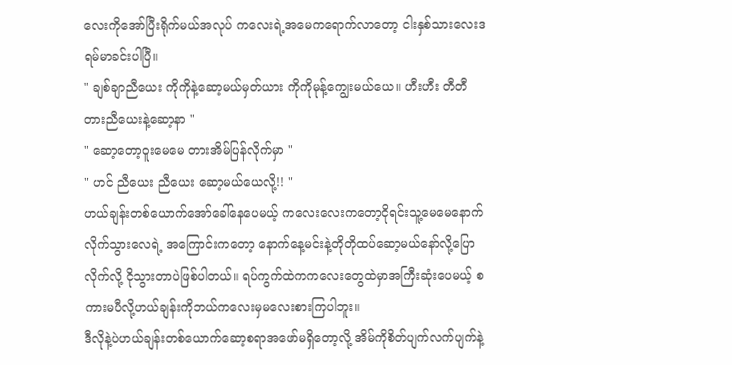လေးကိုအော်ပြီးရိုက်မယ်အလုပ် ကလေးရဲ့အမေကရောက်လာတော့ ငါးနှစ်သားလေးဒရမ်မာခင်းပါပြီ။
" ချစ်ချာညီယေး ကိုကိုနဲ့ဆော့မယ်မှတ်ယား ကိုကိုမုန့်ကျွေးမယ်ယေ။ ဟီးဟီး တီတီ တားညီယေးနဲ့ဆော့နာ "
" ဆော့တော့ဝူးမေမေ တားအိမ်ပြန်လိုက်မှာ "
" ဟင် ညီယေး ညီယေး ဆော့မယ်ယေလို့!! "
ဟယ်ချန်းတစ်ယောက်အော်ခေါ်နေပေမယ့် ကလေးလေးကတော့ငိုရင်းသူ့မေမေနောက်လိုက်သွားလေရဲ့ အကြောင်းကတော့ နောက်နေ့မင်းနဲ့တိုတိုထပ်ဆော့မယ်နော်လို့ပြောလိုက်လို့ ငိုသွားတာပဲဖြစ်ပါတယ်။ ရပ်ကွက်ထဲကကလေးတွေထဲမှာအကြီးဆုံးပေမယ့် စကားမပီလို့ဟယ်ချန်းကိုဘယ်ကလေးမှမလေးစားကြပါဘူး။
ဒီလိုနဲ့ပဲဟယ်ချန်းတစ်ယောက်ဆော့စရာအဖော်မရှိတော့လို့ အိမ်ကိုစိတ်ပျက်လက်ပျက်နဲ့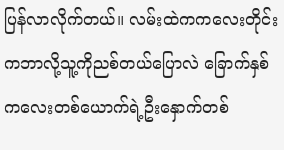ပြန်လာလိုက်တယ်။ လမ်းထဲကကလေးတိုင်းကဘာလို့သူ့ကိုညစ်တယ်ပြောလဲ ခြောက်နှစ်ကလေးတစ်ယောက်ရဲ့ဦးနှောက်တစ်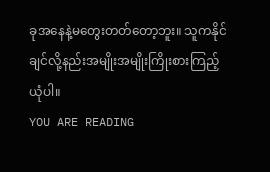ခုအနေနဲ့မတွေးတတ်တော့ဘူး။ သူကနိုင်ချင်လို့နည်းအမျိုးအမျိုးကြိုးစားကြည့်ယုံပါ။
YOU ARE READING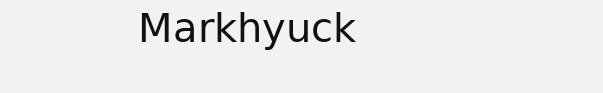𝖬𝖺𝗋𝗄𝗁𝗒𝗎𝖼𝗄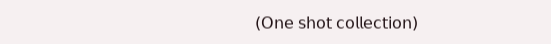(𝖮𝗇𝖾 𝗌𝗁𝗈𝗍 𝖼𝗈𝗅𝗅𝖾𝖼𝗍𝗂𝗈𝗇)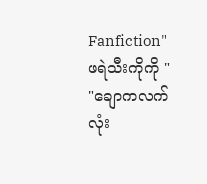Fanfiction" ဖရဲသီးကိုကို " "ချောကလက်လုံး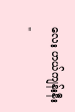လေး ဟယ်ကျန်းနီး "